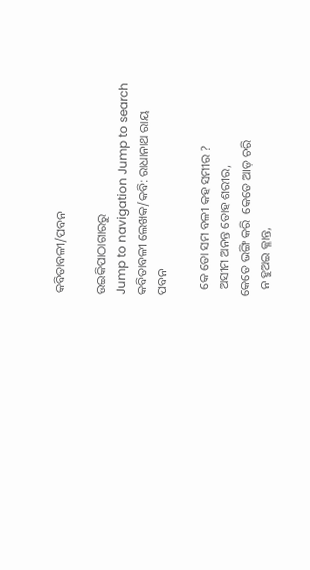କବିତାବଳୀ/ପବନ

ଉଇକିପାଠାଗାର‌ରୁ
Jump to navigation Jump to search
କବିତାବଳୀ ଲେଖକ/କବି: ରାଧାନାଥ ରାୟ
ପବନ

  କେ ତୋ ସମ ବଳୀ କ‌ହ ସମୀର ?
  ଅସୀମ ଅନନ୍ତ ତୋହ ଶରୀର,
କେତେ ଭଙ୍ଗି କରି  କେତେ ଆଡ଼ ଚରି
  ନ ହୁଅଇ କ୍ଳାନ୍ତ,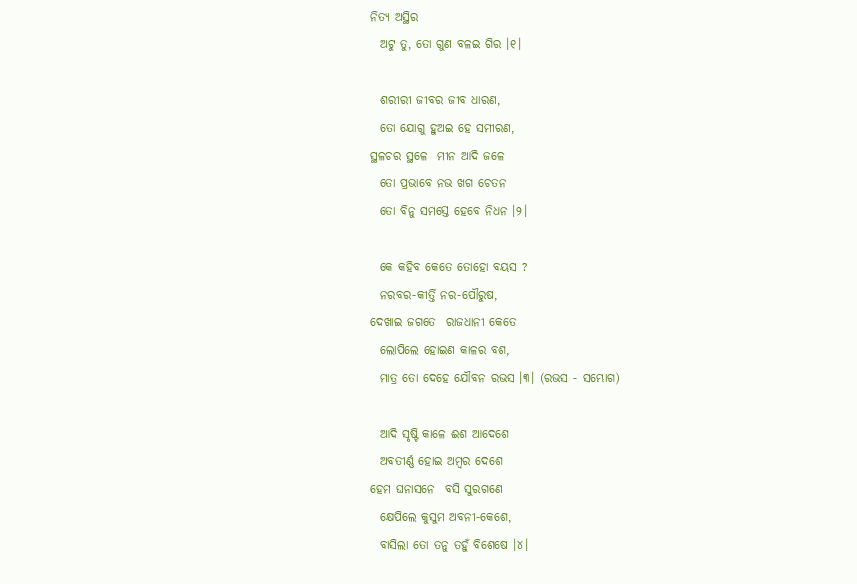ନିତ୍ୟ ଅସ୍ଥିର
  ଅଟୁ ତୁ, ତୋ ଗୁଣ ବଳଇ ଗିର ।୧।

  ଶରୀରୀ ଜୀବର ଜୀବ ଧାରଣ,
  ତୋ ଯୋଗୁ ହୁଅଇ ହେ ସମୀରଣ,
ସ୍ଥଳଚର ସ୍ଥଳେ  ମୀନ ଆଦି ଜଳେ
  ତୋ ପ୍ରଭାବେ ନଭ ଖଗ ଚେତନ
  ତୋ ବିନୁ ସମସ୍ତେ ହେବେ ନିଧନ ।୨।

  କେ କ‌ହିବ କେତେ ତୋହୋ ବୟସ ?
  ନରବର-କୀର୍ତ୍ତି ନର-ପୌରୁଷ,
ଦେଖାଇ ଜଗତେ  ରାଜଧାନୀ କେତେ
  ଲୋପିଲେ ହୋଇଣ କାଳର ବଶ,
  ମାତ୍ର ତୋ ଦେହେ ଯୌବନ ରଭସ ।୩। (ରଭସ - ସମ୍ଭୋଗ)

  ଆଦି ସୃଷ୍ଟି କାଳେ ଈଶ ଆଦେଶେ
  ଅବତୀର୍ଣ୍ଣ ହୋଇ ଅମ୍ବର ଦେଶେ
ହେମ ଘନାସନେ  ବସି ସୁରଗଣେ
  କ୍ଷେପିଲେ କୁସୁମ ଅବନୀ-କେଶେ,
  ବାସିଲା ତୋ ତନୁ ତ‌ହୁଁ ବିଶେଷେ ।୪।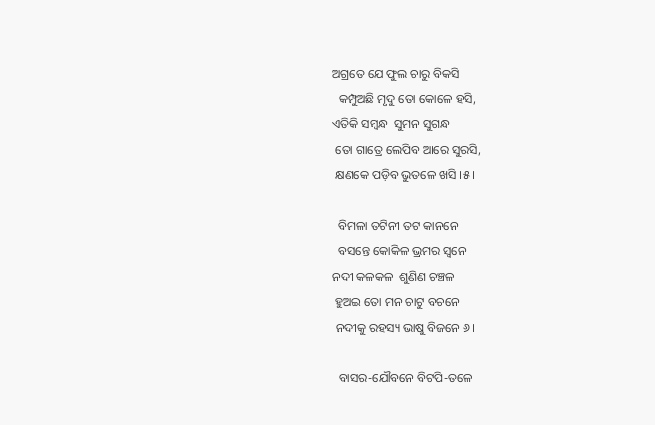ଅଗ୍ରତେ ଯେ ଫୁଲ ଚାରୁ ବିକସି
  କମ୍ପୁଅଛି ମୃଦୁ ତୋ କୋଳେ ହସି,
ଏତିକି ସମ୍ବନ୍ଧ  ସୁମନ ସୁଗନ୍ଧ
 ତୋ ଗାତ୍ରେ ଲେପିବ ଆରେ ସୁରସି,
 କ୍ଷଣକେ ପଡ଼ିବ ଭୁତଳେ ଖସି ।୫।

  ବିମଳା ତଟିନୀ ତଟ କାନନେ
  ବସନ୍ତେ କୋକିଳ ଭ୍ରମର ସ୍ୱନେ
ନଦୀ କଳକଳ  ଶୁଣିଣ ଚଞ୍ଚଳ
 ହୁଅଇ ତୋ ମନ ଚାଟୁ ବଚନେ
 ନ‌ଦୀକୁ ରହସ୍ୟ ଭାଷୁ ବିଜନେ ୬।

  ବାସର-ଯୌବନେ ବିଟପି-ତଳେ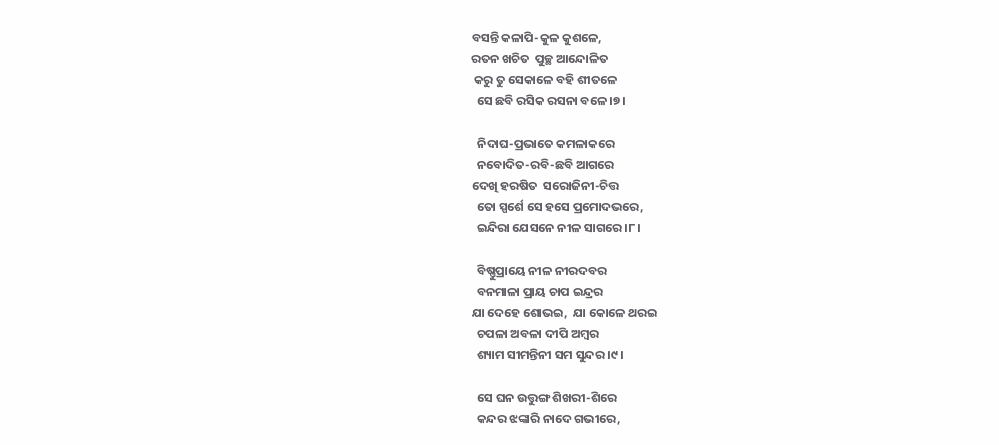ବସନ୍ତି କଳାପି-କୁଳ କୁଶଳେ,
ରତନ ଖଚିତ  ପୁଚ୍ଛ ଆନ୍ଦୋଳିତ
 କରୁ ତୁ ସେକାଳେ ବ‌ହି ଶୀତଳେ
  ସେ ଛବି ରସିକ ରସନା ବଳେ ।୭।

  ନିଦାଘ-ପ୍ରଭାତେ କମଳାକରେ
  ନବୋଦିତ-ରବି-ଛବି ଆଗରେ
ଦେଖି ହରଷିତ  ସରୋଜିନୀ-ଚିତ୍ତ
  ତୋ ସ୍ପର୍ଶେ ସେ ହସେ ପ୍ରମୋଦଭରେ,
  ଇନ୍ଦିରା ଯେସନେ ନୀଳ ସାଗରେ ।୮।

  ବିଷ୍ଣୁପ୍ରାୟେ ନୀଳ ନୀରଦବର
  ବନମାଳା ପ୍ରାୟ ଚାପ ଇନ୍ଦ୍ରର
ଯା ଦେହେ ଶୋଭଇ,  ଯା କୋଳେ ଥରଇ
  ଚପଳା ଅବଳା ଦୀପି ଅମ୍ବର
  ଶ୍ୟାମ ସୀମନ୍ତିନୀ ସମ ସୁନ୍ଦର ।୯।

  ସେ ଘନ ଉତ୍ତୁଙ୍ଗ ଶିଖରୀ-ଶିରେ
  କନ୍ଦର ଝଙ୍କାରି ନାଦେ ଗଭୀରେ,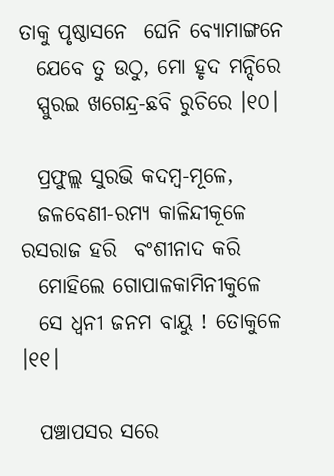ତାକୁ ପୃଷ୍ଠାସନେ  ଘେନି ବ୍ୟୋମାଙ୍ଗନେ
  ଯେବେ ତୁ ଉଠୁ, ମୋ ହୃଦ ମନ୍ଦିରେ
  ସ୍ପୁରଇ ଖଗେନ୍ଦ୍ର-ଛବି ରୁଚିରେ ।୧୦।

  ପ୍ରଫୁଲ୍ଲ ସୁରଭି କଦମ୍ବ-ମୂଳେ,
  ଜଳବେଣୀ-ରମ୍ୟ କାଳିନ୍ଦୀକୂଳେ
ରସରାଜ ହରି  ବଂଶୀନାଦ କରି
  ମୋହିଲେ ଗୋପାଳକାମିନୀକୁଳେ
  ସେ ଧ୍ୱନୀ ଜନମ ବାୟୁ ! ତୋକୁଳେ ।୧୧।

  ପଞ୍ଚାପସର ସରେ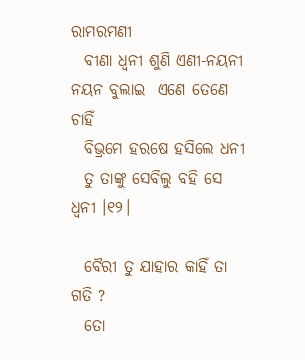ରାମରମଣୀ
  ବୀଣା ଧ୍ୱନୀ ଶୁଣି ଏଣୀ-ନୟନୀ
ନୟନ ବୁଲାଇ  ଏଣେ ତେଣେ ଚାହିଁ
  ବିଭ୍ରମେ ହରଷେ ହସିଲେ ଧନୀ
  ତୁ ତାଙ୍କୁ ସେବିଲୁ ବ‌ହି ସେ ଧ୍ୱନୀ ।୧୨।

  ବୈରୀ ତୁ ଯାହାର କାହିଁ ତା ଗତି ?
  ତୋ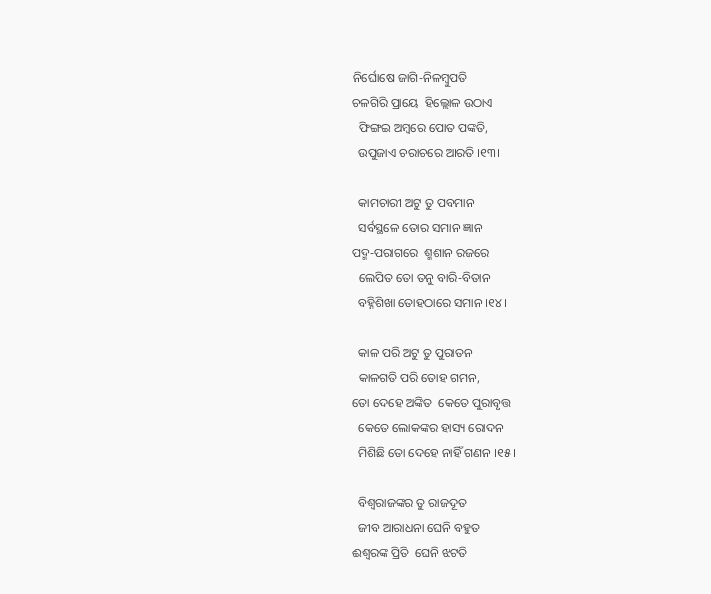ନିର୍ଘୋଷେ ଜାଗି-ନିଳମ୍ବୁପତି
ଚଳଗିରି ପ୍ରାୟେ  ହିଲ୍ଲୋଳ ଉଠାଏ
  ଫିଙ୍ଗଇ ଅମ୍ବରେ ପୋତ ପଙ୍କତି,
  ଉପୁଜାଏ ଚରାଚରେ ଆରତି ।୧୩।

  କାମଚାରୀ ଅଟୁ ତୁ ପବମାନ
  ସର୍ବସ୍ଥଳେ ତୋର ସମାନ ଜ୍ଞାନ
ପଦ୍ମ-ପରାଗରେ  ଶ୍ମଶାନ ରଜରେ
  ଲେପିତ ତୋ ତନୁ ବାରି-ବିତାନ
  ବ‌ହ୍ନିଶିଖା ତୋହଠାରେ ସମାନ ।୧୪।

  କାଳ ପରି ଅଟୁ ତୁ ପୁରାତନ
  କାଳଗତି ପରି ତୋହ ଗମନ,
ତୋ ଦେହେ ଅଙ୍କିତ  କେତେ ପୁରାବୃତ୍ତ
  କେତେ ଲୋକଙ୍କର ହାସ୍ୟ ରୋଦନ
  ମିଶିଛି ତୋ ଦେହେ ନାହିଁ ଗଣନ ।୧୫।

  ବିଶ୍ୱରାଜଙ୍କର ତୁ ରାଜଦୂତ
  ଜୀବ ଆରାଧନା ଘେନି ବ‌ହୁତ
ଈଶ୍ୱରଙ୍କ ପ୍ରିତି  ଘେନି ଝଟତି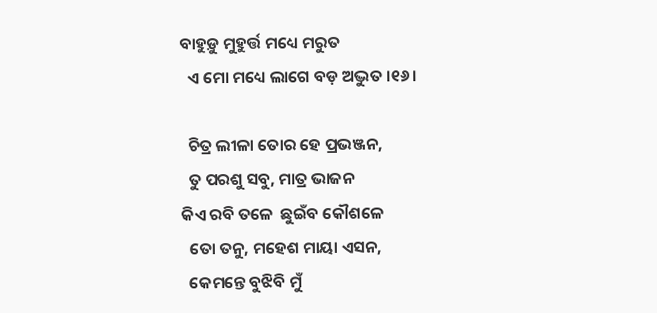ବାହୁଡ଼ୁ ମୁହୁର୍ତ୍ତ ମଧ୍ୟେ ମରୁତ
  ଏ ମୋ ମଧ୍ୟେ ଲାଗେ ବଡ଼ ଅଦ୍ଭୁତ ।୧୬।

  ଚିତ୍ର ଲୀଳା ତୋର ହେ ପ୍ରଭଞ୍ଜନ,
  ତୁ ପରଶୁ ସବୁ, ମାତ୍ର ଭାଜନ
କିଏ ରବି ତଳେ  ଛୁଇଁବ କୌଶଳେ
  ତୋ ତନୁ, ମହେଶ ମାୟା ଏସନ,
  କେମନ୍ତେ ବୁଝିବି ମୁଁ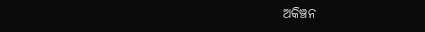ଅକିଞ୍ଚନ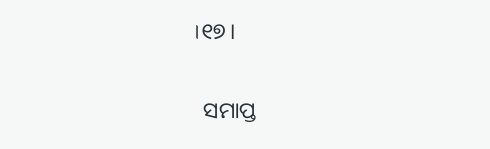।୧୭।

  ସମାପ୍ତ